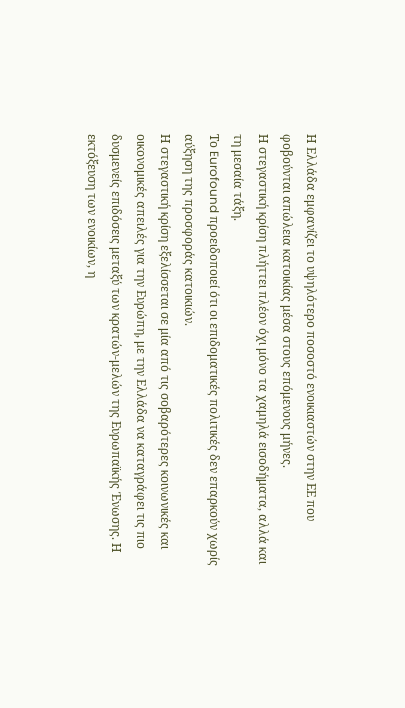Η Ελλάδα εμφανίζει το υψηλότερο ποσοστό ενοικιαστών στην ΕΕ που φοβούνται απώλεια κατοικίας μέσα στους επόμενους μήνες.
Η στεγαστική κρίση πλήττει πλέον όχι μόνο τα χαμηλά εισοδήματα, αλλά και τη μεσαία τάξη.
Το Eurofound προειδοποιεί ότι οι επιδοματικές πολιτικές δεν επαρκούν χωρίς αύξηση της προσφοράς κατοικιών.
Η στεγαστική κρίση εξελίσσεται σε μία από τις σοβαρότερες κοινωνικές και οικονομικές απειλές για την Ευρώπη, με την Ελλάδα να καταγράφει τις πιο δυσμενείς επιδόσεις μεταξύ των κρατών-μελών της Ευρωπαϊκής Ένωσης. Η εκτόξευση των ενοικίων, η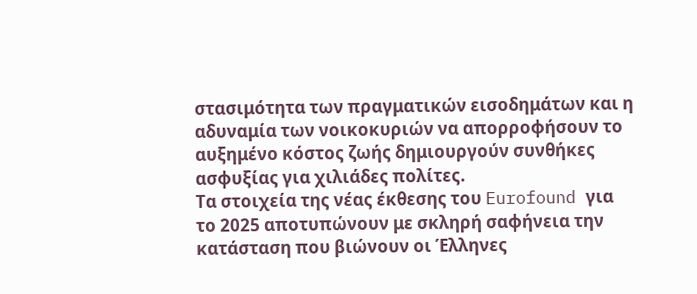στασιμότητα των πραγματικών εισοδημάτων και η αδυναμία των νοικοκυριών να απορροφήσουν το αυξημένο κόστος ζωής δημιουργούν συνθήκες ασφυξίας για χιλιάδες πολίτες.
Τα στοιχεία της νέας έκθεσης του Eurofound για το 2025 αποτυπώνουν με σκληρή σαφήνεια την κατάσταση που βιώνουν οι Έλληνες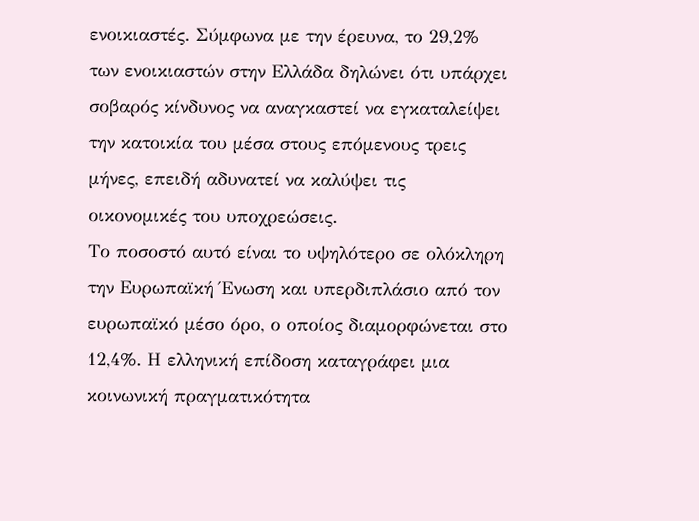ενοικιαστές. Σύμφωνα με την έρευνα, το 29,2% των ενοικιαστών στην Ελλάδα δηλώνει ότι υπάρχει σοβαρός κίνδυνος να αναγκαστεί να εγκαταλείψει την κατοικία του μέσα στους επόμενους τρεις μήνες, επειδή αδυνατεί να καλύψει τις οικονομικές του υποχρεώσεις.
Το ποσοστό αυτό είναι το υψηλότερο σε ολόκληρη την Ευρωπαϊκή Ένωση και υπερδιπλάσιο από τον ευρωπαϊκό μέσο όρο, ο οποίος διαμορφώνεται στο 12,4%. Η ελληνική επίδοση καταγράφει μια κοινωνική πραγματικότητα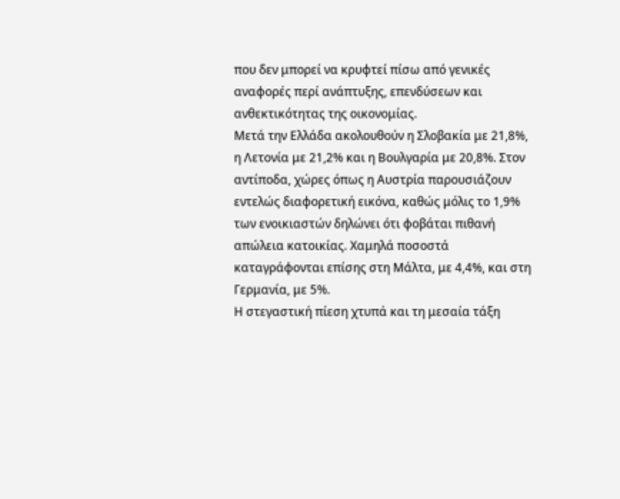που δεν μπορεί να κρυφτεί πίσω από γενικές αναφορές περί ανάπτυξης, επενδύσεων και ανθεκτικότητας της οικονομίας.
Μετά την Ελλάδα ακολουθούν η Σλοβακία με 21,8%, η Λετονία με 21,2% και η Βουλγαρία με 20,8%. Στον αντίποδα, χώρες όπως η Αυστρία παρουσιάζουν εντελώς διαφορετική εικόνα, καθώς μόλις το 1,9% των ενοικιαστών δηλώνει ότι φοβάται πιθανή απώλεια κατοικίας. Χαμηλά ποσοστά καταγράφονται επίσης στη Μάλτα, με 4,4%, και στη Γερμανία, με 5%.
Η στεγαστική πίεση χτυπά και τη μεσαία τάξη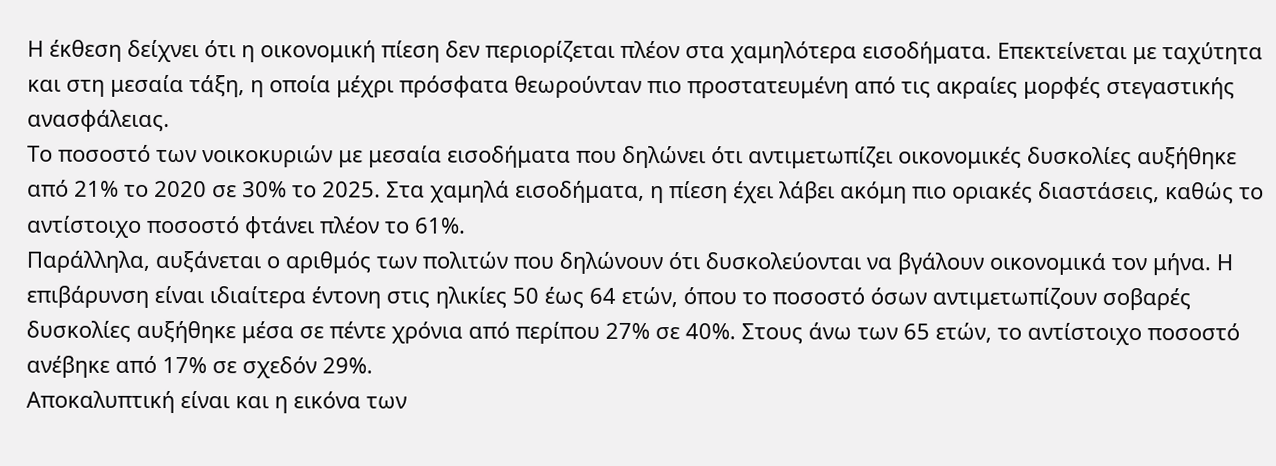Η έκθεση δείχνει ότι η οικονομική πίεση δεν περιορίζεται πλέον στα χαμηλότερα εισοδήματα. Επεκτείνεται με ταχύτητα και στη μεσαία τάξη, η οποία μέχρι πρόσφατα θεωρούνταν πιο προστατευμένη από τις ακραίες μορφές στεγαστικής ανασφάλειας.
Το ποσοστό των νοικοκυριών με μεσαία εισοδήματα που δηλώνει ότι αντιμετωπίζει οικονομικές δυσκολίες αυξήθηκε από 21% το 2020 σε 30% το 2025. Στα χαμηλά εισοδήματα, η πίεση έχει λάβει ακόμη πιο οριακές διαστάσεις, καθώς το αντίστοιχο ποσοστό φτάνει πλέον το 61%.
Παράλληλα, αυξάνεται ο αριθμός των πολιτών που δηλώνουν ότι δυσκολεύονται να βγάλουν οικονομικά τον μήνα. Η επιβάρυνση είναι ιδιαίτερα έντονη στις ηλικίες 50 έως 64 ετών, όπου το ποσοστό όσων αντιμετωπίζουν σοβαρές δυσκολίες αυξήθηκε μέσα σε πέντε χρόνια από περίπου 27% σε 40%. Στους άνω των 65 ετών, το αντίστοιχο ποσοστό ανέβηκε από 17% σε σχεδόν 29%.
Αποκαλυπτική είναι και η εικόνα των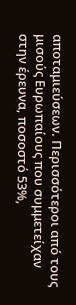αποταμιεύσεων. Περισσότεροι από τους μισούς Ευρωπαίους που συμμετείχαν στην έρευνα, ποσοστό 53%,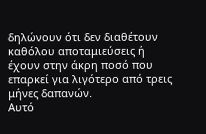δηλώνουν ότι δεν διαθέτουν καθόλου αποταμιεύσεις ή έχουν στην άκρη ποσό που επαρκεί για λιγότερο από τρεις μήνες δαπανών.
Αυτό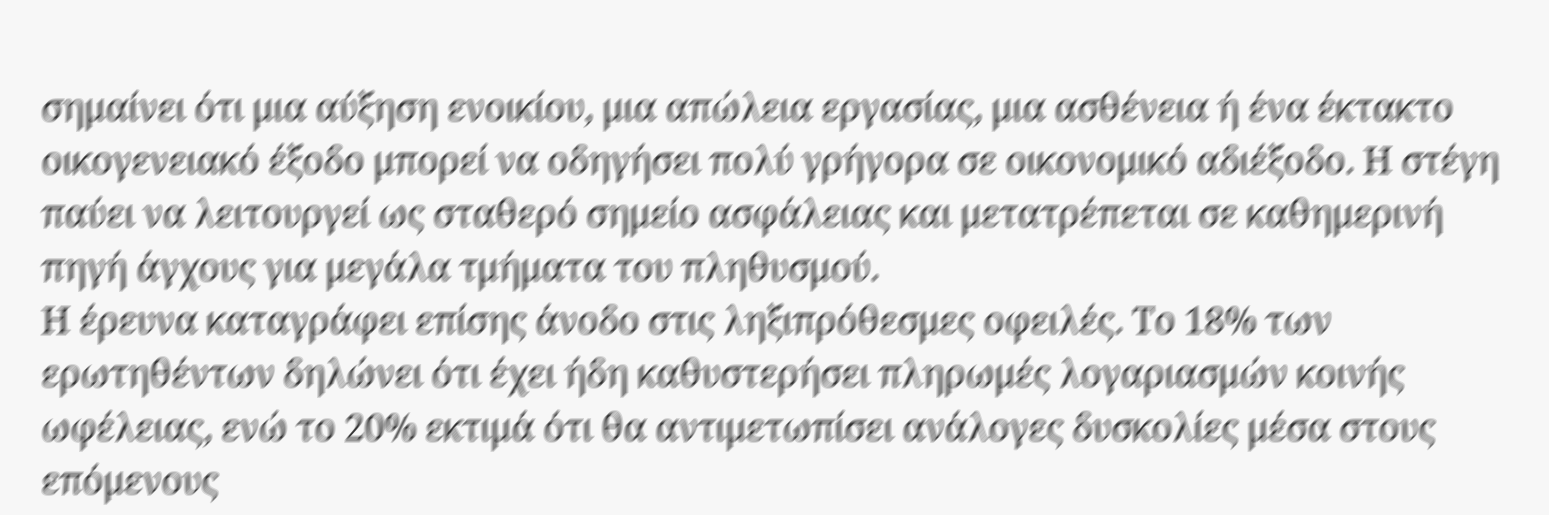σημαίνει ότι μια αύξηση ενοικίου, μια απώλεια εργασίας, μια ασθένεια ή ένα έκτακτο οικογενειακό έξοδο μπορεί να οδηγήσει πολύ γρήγορα σε οικονομικό αδιέξοδο. Η στέγη παύει να λειτουργεί ως σταθερό σημείο ασφάλειας και μετατρέπεται σε καθημερινή πηγή άγχους για μεγάλα τμήματα του πληθυσμού.
Η έρευνα καταγράφει επίσης άνοδο στις ληξιπρόθεσμες οφειλές. Το 18% των ερωτηθέντων δηλώνει ότι έχει ήδη καθυστερήσει πληρωμές λογαριασμών κοινής ωφέλειας, ενώ το 20% εκτιμά ότι θα αντιμετωπίσει ανάλογες δυσκολίες μέσα στους επόμενους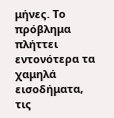μήνες. Το πρόβλημα πλήττει εντονότερα τα χαμηλά εισοδήματα, τις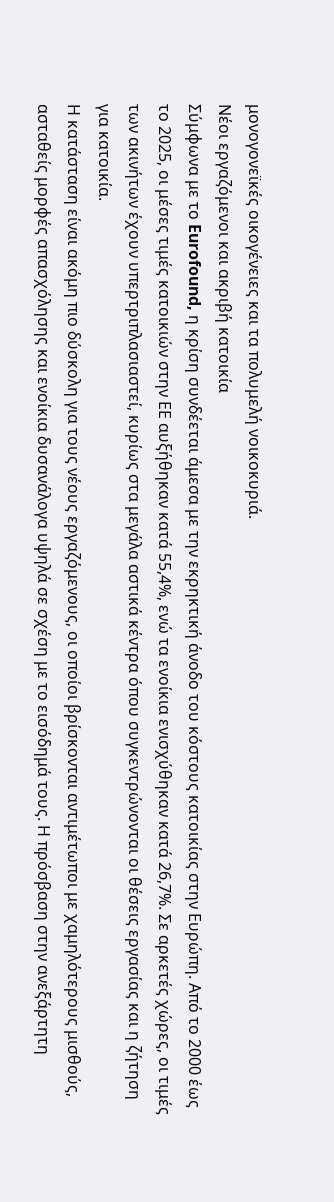μονογονεϊκές οικογένειες και τα πολυμελή νοικοκυριά.
Νέοι εργαζόμενοι και ακριβή κατοικία
Σύμφωνα με το Eurofound, η κρίση συνδέεται άμεσα με την εκρηκτική άνοδο του κόστους κατοικίας στην Ευρώπη. Από το 2000 έως το 2025, οι μέσες τιμές κατοικιών στην ΕΕ αυξήθηκαν κατά 55,4%, ενώ τα ενοίκια ενισχύθηκαν κατά 26,7%. Σε αρκετές χώρες, οι τιμές των ακινήτων έχουν υπερτριπλασιαστεί, κυρίως στα μεγάλα αστικά κέντρα όπου συγκεντρώνονται οι θέσεις εργασίας και η ζήτηση για κατοικία.
Η κατάσταση είναι ακόμη πιο δύσκολη για τους νέους εργαζόμενους, οι οποίοι βρίσκονται αντιμέτωποι με χαμηλότερους μισθούς, ασταθείς μορφές απασχόλησης και ενοίκια δυσανάλογα υψηλά σε σχέση με το εισόδημά τους. Η πρόσβαση στην ανεξάρτητη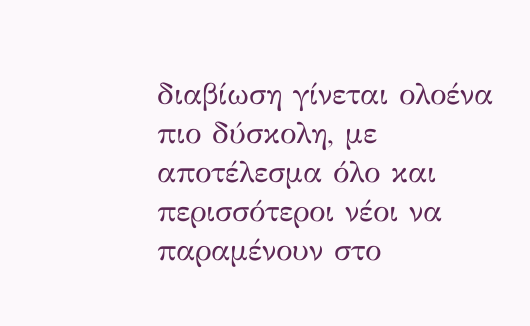διαβίωση γίνεται ολοένα πιο δύσκολη, με αποτέλεσμα όλο και περισσότεροι νέοι να παραμένουν στο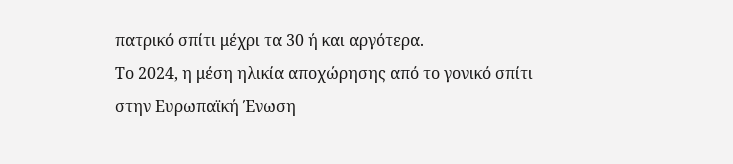πατρικό σπίτι μέχρι τα 30 ή και αργότερα.
Το 2024, η μέση ηλικία αποχώρησης από το γονικό σπίτι στην Ευρωπαϊκή Ένωση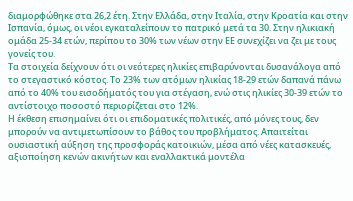διαμορφώθηκε στα 26,2 έτη. Στην Ελλάδα, στην Ιταλία, στην Κροατία και στην Ισπανία, όμως, οι νέοι εγκαταλείπουν το πατρικό μετά τα 30. Στην ηλικιακή ομάδα 25-34 ετών, περίπου το 30% των νέων στην ΕΕ συνεχίζει να ζει με τους γονείς του.
Τα στοιχεία δείχνουν ότι οι νεότερες ηλικίες επιβαρύνονται δυσανάλογα από το στεγαστικό κόστος. Το 23% των ατόμων ηλικίας 18-29 ετών δαπανά πάνω από το 40% του εισοδήματός του για στέγαση, ενώ στις ηλικίες 30-39 ετών το αντίστοιχο ποσοστό περιορίζεται στο 12%.
Η έκθεση επισημαίνει ότι οι επιδοματικές πολιτικές, από μόνες τους, δεν μπορούν να αντιμετωπίσουν το βάθος του προβλήματος. Απαιτείται ουσιαστική αύξηση της προσφοράς κατοικιών, μέσα από νέες κατασκευές, αξιοποίηση κενών ακινήτων και εναλλακτικά μοντέλα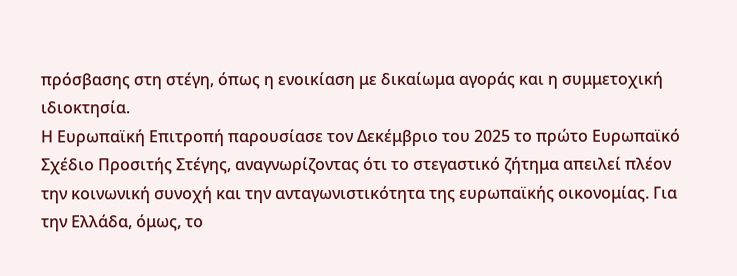πρόσβασης στη στέγη, όπως η ενοικίαση με δικαίωμα αγοράς και η συμμετοχική ιδιοκτησία.
Η Ευρωπαϊκή Επιτροπή παρουσίασε τον Δεκέμβριο του 2025 το πρώτο Ευρωπαϊκό Σχέδιο Προσιτής Στέγης, αναγνωρίζοντας ότι το στεγαστικό ζήτημα απειλεί πλέον την κοινωνική συνοχή και την ανταγωνιστικότητα της ευρωπαϊκής οικονομίας. Για την Ελλάδα, όμως, το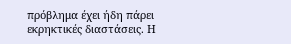πρόβλημα έχει ήδη πάρει εκρηκτικές διαστάσεις. Η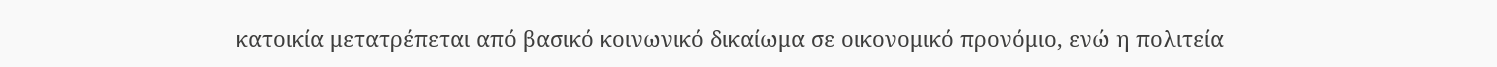κατοικία μετατρέπεται από βασικό κοινωνικό δικαίωμα σε οικονομικό προνόμιο, ενώ η πολιτεία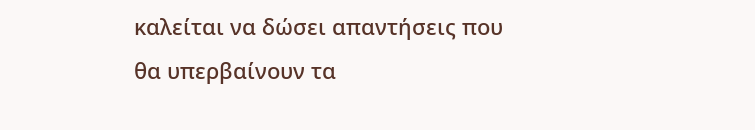καλείται να δώσει απαντήσεις που θα υπερβαίνουν τα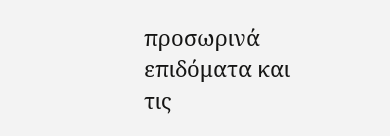προσωρινά επιδόματα και τις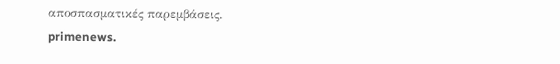αποσπασματικές παρεμβάσεις.
primenews.